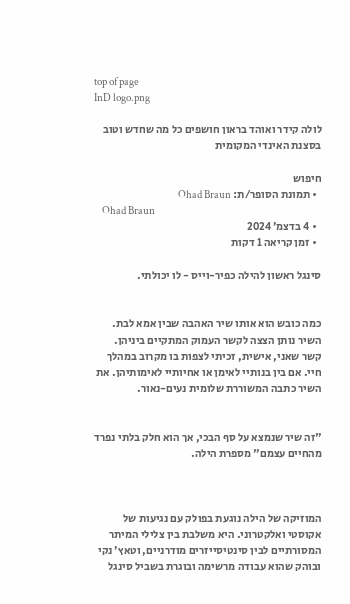top of page
InD logo.png

לולה קידר ואוהד בראון חושפים כל מה שחדש וטוב בסצנת האינדי המקומית

חיפוש
  • תמונת הסופר/ת: Ohad Braun
    Ohad Braun
  • 4 בדצמ׳ 2024
  • זמן קריאה 1 דקות

סינגל ראשון להילה כפיר-וייס - לו יכולתי.


כמה כובש הוא אותו שיר האהבה שבין אמא לבת. השיר נותן הצצה לקשר העמוק המתקיים ביניהן. קשר שאני, אישית, זכיתי לצפות בו מקרוב במהלך חיי. אם בין בנותיי לאימן או אחיותיי לאימותיהן. את השיר כתבה המשוררת שלומית נעים-נאור.


"זה שיר שנמצא על סף הבכי, אך הוא חלק בלתי נפרד מהחיים עצמם" מספרת הילה.



המוזיקה של הילה נוגעת בפולק עם נגיעות של אקוסטי ואלקטרוני. היא משלבת בין צלילי המיתר המסורתיים לבין סינטיסייזרים מודרניים, וטאץ׳ נקי ובוהק שהוא עבודה מרשימה ובוגרת בשביל סינגל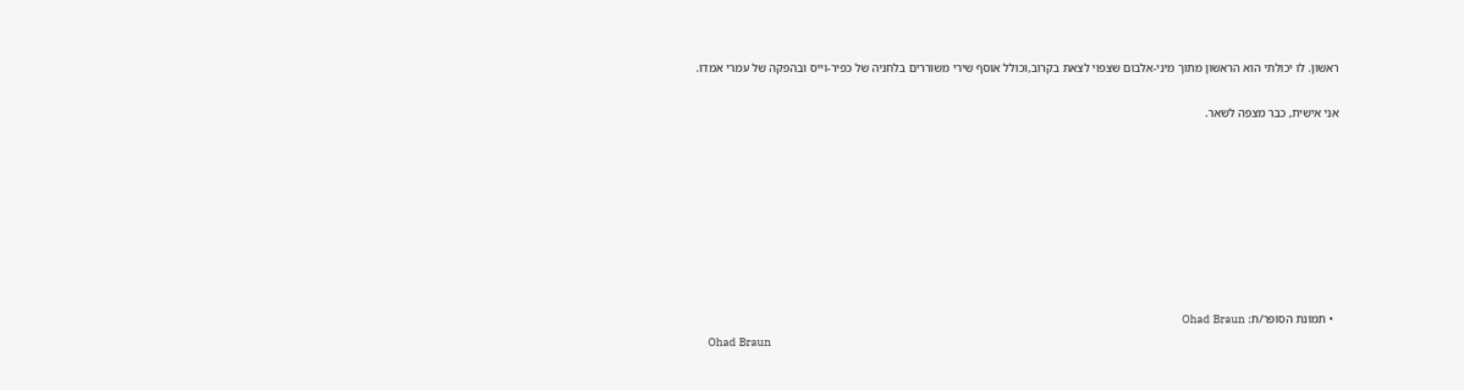ראשון. לו יכולתי הוא הראשון מתוך מיני-אלבום שצפוי לצאת בקרוב,וכולל אוסף שירי משוררים בלחניה של כפיר-וייס ובהפקה של עמרי אמדו.

אני אישית, כבר מצפה לשאר.








  • תמונת הסופר/ת: Ohad Braun
    Ohad Braun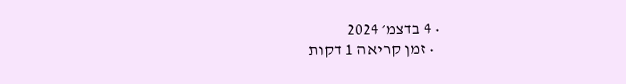• 4 בדצמ׳ 2024
  • זמן קריאה 1 דקות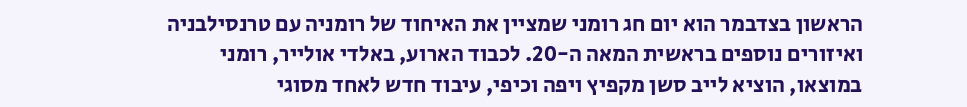הראשון בצדבמר הוא יום חג רומני שמציין את האיחוד של רומניה עם טרנסילבניה ואיזורים נוספים בראשית המאה ה-20. לכבוד הארוע, באלדי אולייר, רומני במוצאו, הוציא לייב סשן מקפיץ ויפה וכיפי, עיבוד חדש לאחד מסוגי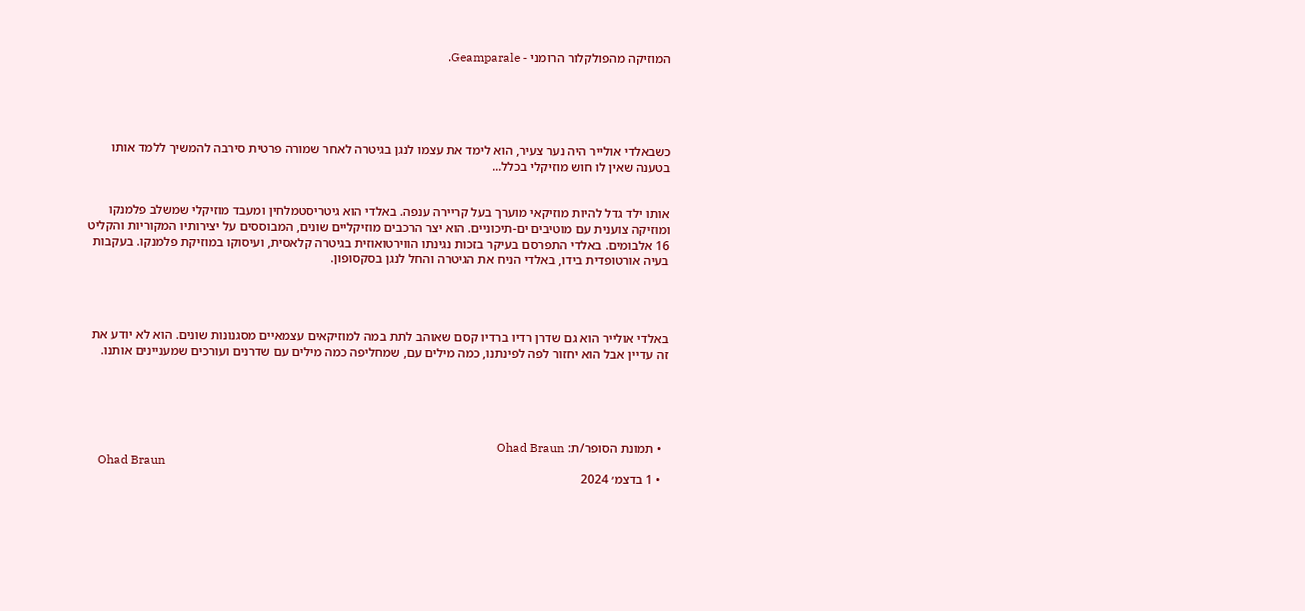המוזיקה מהפולקלור הרומני - Geamparale.





כשבאלדי אולייר היה נער צעיר, הוא לימד את עצמו לנגן בגיטרה לאחר שמורה פרטית סירבה להמשיך ללמד אותו בטענה שאין לו חוש מוזיקלי בכלל...


אותו ילד גדל להיות מוזיקאי מוערך בעל קריירה ענפה. באלדי הוא גיטריסטמלחין ומעבד מוזיקלי שמשלב פלמנקו ומוזיקה צוענית עם מוטיבים ים-תיכוניים. הוא יצר הרכבים מוזיקליים שונים, המבוססים על יצירותיו המקוריות והקליט 16 אלבומים. באלדי התפרסם בעיקר בזכות נגינתו הווירטואוזית בגיטרה קלאסית, ועיסוקו במוזיקת פלמנקו. בעקבות בעיה אורטופדית בידו, באלדי הניח את הגיטרה והחל לנגן בסקסופון.




באלדי אולייר הוא גם שדרן רדיו ברדיו קסם שאוהב לתת במה למוזיקאים עצמאיים מסגנונות שונים. הוא לא יודע את זה עדיין אבל הוא יחזור לפה לפינתנו, כמה מילים עם, שמחליפה כמה מילים עם שדרנים ועורכים שמעניינים אותנו.





  • תמונת הסופר/ת: Ohad Braun
    Ohad Braun
  • 1 בדצמ׳ 2024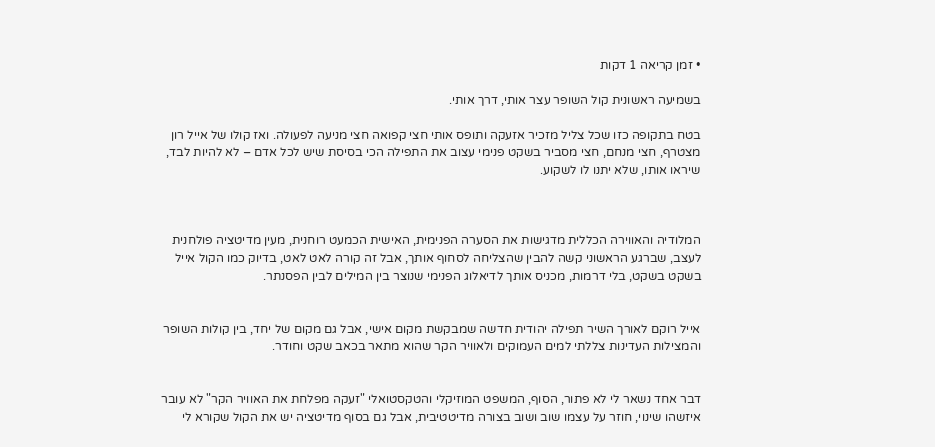• זמן קריאה 1 דקות

בשמיעה ראשונית קול השופר עצר אותי, דרך אותי.

בטח בתקופה כזו שכל צליל מזכיר אזעקה ותופס אותי חצי קפואה חצי מניעה לפעולה. ואז קולו של אייל רון מצטרף, חצי מנחם, חצי מסביר בשקט פנימי עצוב את התפילה הכי בסיסת שיש לכל אדם – לא להיות לבד, שיראו אותו, שלא יתנו לו לשקוע.



המלודיה והאווירה הכללית מדגישות את הסערה הפנימית, האישית הכמעט רוחנית, מעין מדיטציה פולחנית לעצב, שברגע הראשוני קשה להבין שהצליחה לסחוף אותך, אבל זה קורה לאט לאט, בדיוק כמו הקול אייל בשקט בשקט, בלי דרמות, מכניס אותך לדיאלוג הפנימי שנוצר בין המילים לבין הפסנתר.


אייל רוקם לאורך השיר תפילה יהודית חדשה שמבקשת מקום אישי, אבל גם מקום של יחד, בין קולות השופר והמצילות העדינות צללתי למים העמוקים ולאוויר הקר שהוא מתאר בכאב שקט וחודר.


דבר אחד נשאר לי לא פתור, הסוף, המשפט המוזיקלי והטקסטואלי "זעקה מפלחת את האוויר הקר" לא עובר איזשהו שינוי, חוזר על עצמו שוב ושוב בצורה מדיטטיבית, אבל גם בסוף מדיטציה יש את הקול שקורא לי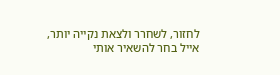לחזור, לשחרר ולצאת נקייה יותר, אייל בחר להשאיר אותי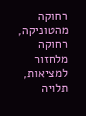רחוקה מהטוניקה, רחוקה מלחזור למציאות, תלויה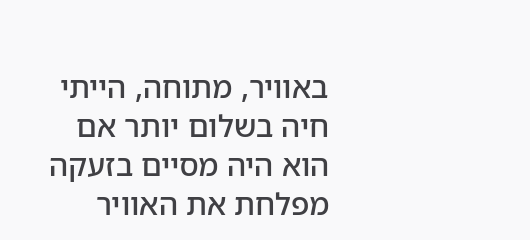באוויר, מתוחה, הייתי חיה בשלום יותר אם הוא היה מסיים בזעקה מפלחת את האוויר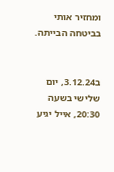ומחזיר אותי בביטחה הבייתה.


ב3.12.24, יום שלישי בשעה 20:30, אייל יגיע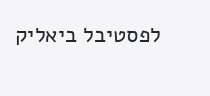לפסטיבל ביאליק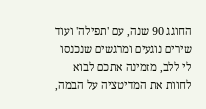החוגג 90 שנה, עם 'תפילה' ועוד שירים נוגעים ומרגשים שנכנסו לי ללב, מזמינה אתכם לבוא לחוות את המדיטציה על הבמה,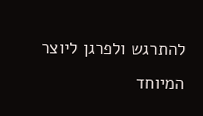להתרגש ולפרגן ליוצר המיוחד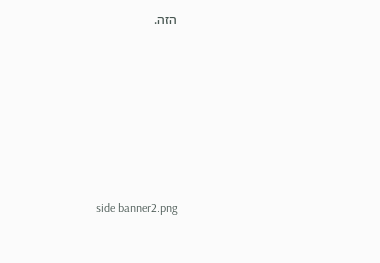הזה.







side banner2.png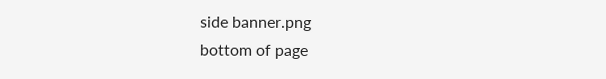side banner.png
bottom of page